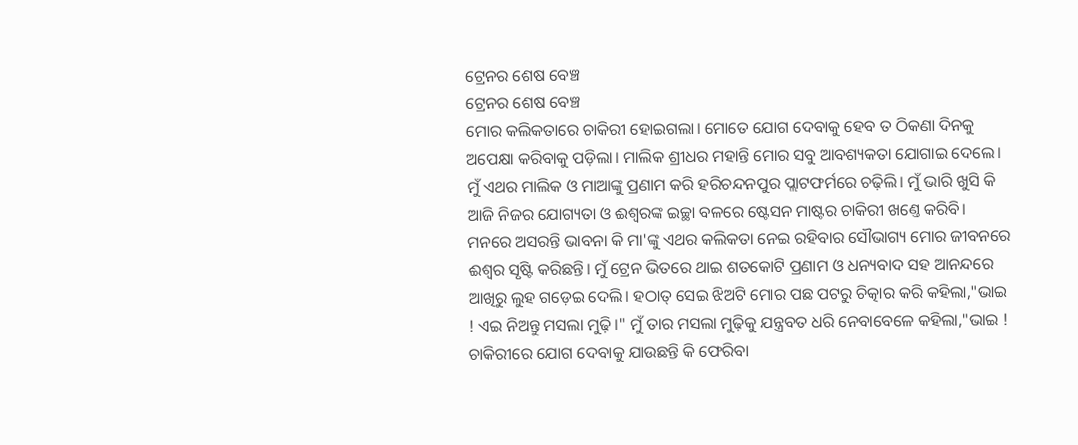ଟ୍ରେନର ଶେଷ ବେଞ୍ଚ
ଟ୍ରେନର ଶେଷ ବେଞ୍ଚ
ମୋର କଲିକତାରେ ଚାକିରୀ ହୋଇଗଲା। ମୋତେ ଯୋଗ ଦେବାକୁ ହେବ ତ ଠିକଣା ଦିନକୁ ଅପେକ୍ଷା କରିବାକୁ ପଡ଼ିଲା। ମାଲିକ ଶ୍ରୀଧର ମହାନ୍ତି ମୋର ସବୁ ଆବଶ୍ୟକତା ଯୋଗାଇ ଦେଲେ। ମୁଁ ଏଥର ମାଲିକ ଓ ମାଆଙ୍କୁ ପ୍ରଣାମ କରି ହରିଚନ୍ଦନପୁର ପ୍ଲାଟଫର୍ମରେ ଚଢ଼ିଲି। ମୁଁ ଭାରି ଖୁସି କି ଆଜି ନିଜର ଯୋଗ୍ୟତା ଓ ଈଶ୍ବରଙ୍କ ଇଚ୍ଛା ବଳରେ ଷ୍ଟେସନ ମାଷ୍ଟର ଚାକିରୀ ଖଣ୍ତେ କରିବି। ମନରେ ଅସରନ୍ତି ଭାବନା କି ମା'ଙ୍କୁ ଏଥର କଲିକତା ନେଇ ରହିବାର ସୌଭାଗ୍ୟ ମୋର ଜୀବନରେ ଈଶ୍ଵର ସୃଷ୍ଟି କରିଛନ୍ତି। ମୁଁ ଟ୍ରେନ ଭିତରେ ଥାଇ ଶତକୋଟି ପ୍ରଣାମ ଓ ଧନ୍ୟବାଦ ସହ ଆନନ୍ଦରେ ଆଖିରୁ ଲୁହ ଗଡ଼େଇ ଦେଲି। ହଠାତ୍ ସେଇ ଝିଅଟି ମୋର ପଛ ପଟରୁ ଚିତ୍କାର କରି କହିଲା,"ଭାଇ ! ଏଇ ନିଅନ୍ତୁ ମସଲା ମୁଢ଼ି।" ମୁଁ ତାର ମସଲା ମୁଢ଼ିକୁ ଯନ୍ତ୍ରବତ ଧରି ନେବାବେଳେ କହିଲା,"ଭାଇ ! ଚାକିରୀରେ ଯୋଗ ଦେବାକୁ ଯାଉଛନ୍ତି କି ଫେରିବା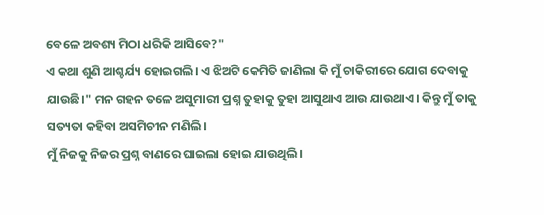ବେଳେ ଅବଶ୍ୟ ମିଠା ଧରିକି ଆସିବେ?"
ଏ କଥା ଶୁଣି ଆଶ୍ଚର୍ଯ୍ୟ ହୋଇଗଲି। ଏ ଝିଅଟି କେମିତି ଜାଣିଲା କି ମୁଁ ଚାକିରୀରେ ଯୋଗ ଦେବାକୁ ଯାଉଛି।" ମନ ଗହନ ତଳେ ଅସୁମାରୀ ପ୍ରଶ୍ନ ତୁହାକୁ ତୁହା ଆସୁଥାଏ ଆଉ ଯାଉଥାଏ। କିନ୍ତୁ ମୁଁ ତାକୁ ସତ୍ୟତା କହିବା ଅସମିଚୀନ ମଣିଲି।
ମୁଁ ନିଜକୁ ନିଜର ପ୍ରଶ୍ନ ବାଣରେ ଘାଇଲା ହୋଇ ଯାଉଥିଲି।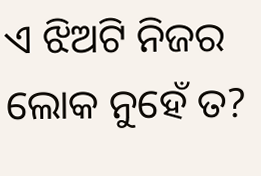ଏ ଝିଅଟି ନିଜର ଲୋକ ନୁହେଁ ତ?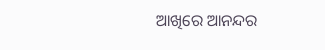ଆଖିରେ ଆନନ୍ଦର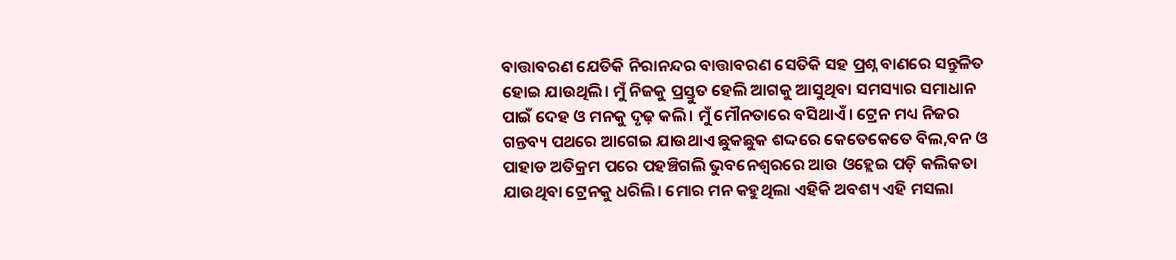ବାତ୍ତାବରଣ ଯେତିକି ନିରାନନ୍ଦର ବାତ୍ତାବରଣ ସେତିକି ସହ ପ୍ରଶ୍ନ ବାଣରେ ସନ୍ତୁଳିତ ହୋଇ ଯାଉଥିଲି। ମୁଁ ନିଜକୁ ପ୍ରସ୍ତୁତ ହେଲି ଆଗକୁ ଆସୁଥିବା ସମସ୍ୟାର ସମାଧାନ ପାଇଁ ଦେହ ଓ ମନକୁ ଦୃଢ଼ କଲି। ମୁଁ ମୌନତାରେ ବସିଥାଏଁ। ଟ୍ରେନ ମଧ୍ୟ ନିଜର ଗନ୍ତବ୍ୟ ପଥରେ ଆଗେଇ ଯାଉଥାଏ ଛୁକଛୁକ ଶଦ୍ଦରେ କେତେକେତେ ବିଲ,ବନ ଓ ପାହାଡ ଅତିକ୍ରମ ପରେ ପହଞ୍ଚିଗଲି ଭୁବନେଶ୍ୱରରେ ଆଉ ଓହ୍ଲେଇ ପଡ଼ି କଲିକତା ଯାଉଥିବା ଟ୍ରେନକୁ ଧରିଲି। ମୋର ମନ କହୁଥିଲା ଏହିକି ଅବଶ୍ୟ ଏହି ମସଲା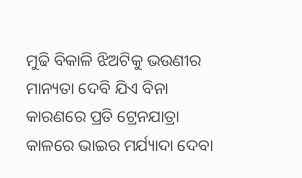ମୁଢି ବିକାଳି ଝିଅଟିକୁ ଭଉଣୀର ମାନ୍ୟତା ଦେବି ଯିଏ ବିନା କାରଣରେ ପ୍ରତି ଟ୍ରେନଯାତ୍ରା କାଳରେ ଭାଇର ମର୍ଯ୍ୟାଦା ଦେବା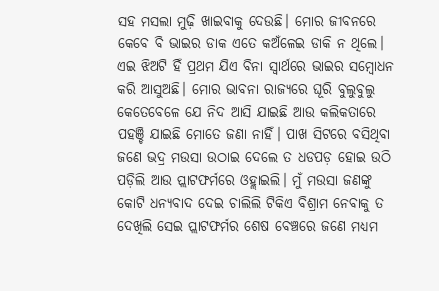ସହ ମସଲା ମୁଢ଼ି ଖାଇବାକୁ ଦେଉଛି। ମୋର ଜୀବନରେ କେବେ ବି ଭାଇର ଡାକ ଏତେ କଅଁଳେଇ ଡାକି ନ ଥିଲେ। ଏଇ ଝିଅଟି ହିଁ ପ୍ରଥମ ଯିଏ ବିନା ସ୍ୱାର୍ଥରେ ଭାଇର ସମ୍ବୋଧନ କରି ଆସୁଅଛି। ମୋର ଭାବନା ରାଜ୍ୟରେ ଘୂରି ବୁଲୁବୁଲୁ କେତେବେଳେ ଯେ ନିଦ ଆସି ଯାଇଛି ଆଉ କଲିକତାରେ ପହଞ୍ଚି ଯାଇଛି ମୋତେ ଜଣା ନାହିଁ। ପାଖ ସିଟରେ ବସିଥିବା ଜଣେ ଭଦ୍ର ମଉସା ଉଠାଇ ଦେଲେ ତ ଧଡପଡ଼ ହୋଇ ଉଠି ପଡ଼ିଲି ଆଉ ପ୍ଲାଟଫର୍ମରେ ଓହ୍ଲାଇଲି। ମୁଁ ମଉସା ଜଣଙ୍କୁ କୋଟି ଧନ୍ୟବାଦ ଦେଇ ଚାଲିଲି ଟିକିଏ ବିଶ୍ରାମ ନେବାକୁ ତ ଦେଖିଲି ସେଇ ପ୍ଲାଟଫର୍ମର ଶେଷ ବେଞ୍ଚରେ ଜଣେ ମଧ୍ୟମ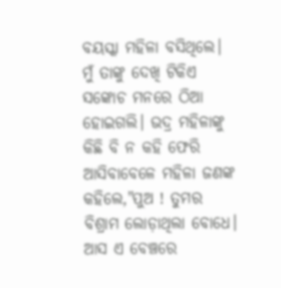ବୟସ୍କା ମହିଳା ବସିଥିଲେ।
ମୁଁ ତାଙ୍କୁ ଦେଖି ଟିକିଏ ସଙ୍କୋଚ ମନରେ ଠିଆ ହୋଇଗଲି। ଭଦ୍ର ମହିଳାଙ୍କୁ କିଛି ବି ନ କହି ଫେରି ଆସିବାବେଳେ ମହିଳା ଜଣଙ୍କ କହିଲେ,"ପୁଅ ! ତୁମର ବିଶ୍ରାମ ଲୋଡ଼ାଥିଲା ବୋଧେ। ଆସ ଏ ବେଞ୍ଚରେ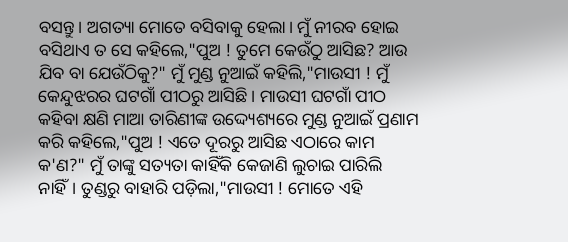ବସନ୍ତୁ। ଅଗତ୍ୟା ମୋତେ ବସିବାକୁ ହେଲା। ମୁଁ ନୀରବ ହୋଇ ବସିଥାଏ ତ ସେ କହିଲେ,"ପୁଅ ! ତୁମେ କେଉଁଠୁ ଆସିଛ? ଆଉ ଯିବ ବା ଯେଉଁଠିକୁ?" ମୁଁ ମୁଣ୍ଡ ନୁଆଇଁ କହିଲି,"ମାଉସୀ ! ମୁଁ କେନ୍ଦୁଝରର ଘଟଗାଁ ପୀଠରୁ ଆସିଛି। ମାଉସୀ ଘଟଗାଁ ପୀଠ କହିବା କ୍ଷଣି ମାଆ ତାରିଣୀଙ୍କ ଉଦ୍ଦ୍ୟେଶ୍ୟରେ ମୁଣ୍ଡ ନୁଆଇଁ ପ୍ରଣାମ କରି କହିଲେ,"ପୁଅ ! ଏତେ ଦୂରରୁ ଆସିଛ ଏଠାରେ କାମ କ'ଣ?" ମୁଁ ତାଙ୍କୁ ସତ୍ୟତା କାହିଁକି କେଜାଣି ଲୁଚାଇ ପାରିଲି ନାହିଁ। ତୁଣ୍ଡରୁ ବାହାରି ପଡ଼ିଲା,"ମାଉସୀ ! ମୋତେ ଏହି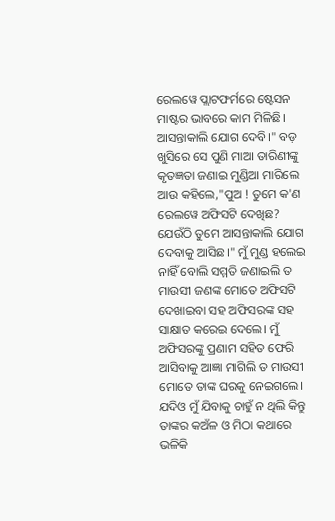ରେଲୱେ ପ୍ଲାଟଫର୍ମରେ ଷ୍ଟେସନ ମାଷ୍ଟର ଭାବରେ କାମ ମିଳିଛି। ଆସନ୍ତାକାଲି ଯୋଗ ଦେବି।" ବଡ଼ ଖୁସିରେ ସେ ପୁଣି ମାଆ ତାରିଣୀଙ୍କୁ କୃତଜ୍ଞତା ଜଣାଇ ମୁଣ୍ଡିଆ ମାରିଲେ ଆଉ କହିଲେ,"ପୁଅ ! ତୁମେ କ'ଣ ରେଲୱେ ଅଫିସଟି ଦେଖିଛ? ଯେଉଁଠି ତୁମେ ଆସନ୍ତାକାଲି ଯୋଗ ଦେବାକୁ ଆସିଛ।" ମୁଁ ମୁଣ୍ଡ ହଲେଇ ନାହିଁ ବୋଲି ସମ୍ମତି ଜଣାଇଲି ତ ମାଉସୀ ଜଣଙ୍କ ମୋତେ ଅଫିସଟି ଦେଖାଇବା ସହ ଅଫିସରଙ୍କ ସହ ସାକ୍ଷାତ କରେଇ ଦେଲେ। ମୁଁ ଅଫିସରଙ୍କୁ ପ୍ରଣାମ ସହିତ ଫେରି ଆସିବାକୁ ଆଜ୍ଞା ମାଗିଲି ତ ମାଉସୀ ମୋତେ ତାଙ୍କ ଘରକୁ ନେଇଗଲେ। ଯଦିଓ ମୁଁ ଯିବାକୁ ଚାହୁଁ ନ ଥିଲି କିନ୍ତୁ ତାଙ୍କର କଅଁଳ ଓ ମିଠା କଥାରେ ଭଳିକି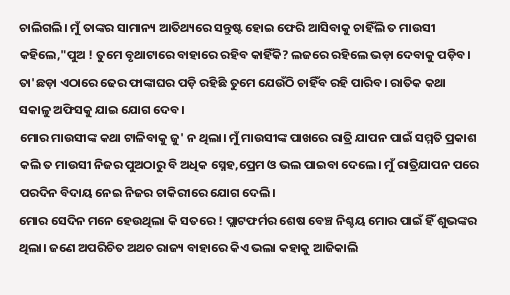ଚାଲିଗଲି। ମୁଁ ତାଙ୍କର ସାମାନ୍ୟ ଆତିଥ୍ୟରେ ସନ୍ତୁଷ୍ଟ ହୋଇ ଫେରି ଆସିବାକୁ ଚାହିଁଲି ତ ମାଉସୀ କହିଲେ,"ପୁଅ ! ତୁମେ ବୃଥାଟାରେ ବାହାରେ ରହିବ କାହିଁକି? ଲଜରେ ରହିଲେ ଭଡ଼ା ଦେବାକୁ ପଡ଼ିବ। ତା'ଛଡ଼ା ଏଠାରେ ଢେର ଫାଙ୍କାଘର ପଡ଼ି ରହିଛି ତୁମେ ଯେଉଁଠି ଚାହିଁବ ରହି ପାରିବ। ରାତିକ କଥା ସକାଳୁ ଅଫିସକୁ ଯାଇ ଯୋଗ ଦେବ।
ମୋର ମାଉସୀଙ୍କ କଥା ଟାଳିବାକୁ ଜୁ' ନ ଥିଲା। ମୁଁ ମାଉସୀଙ୍କ ପାଖରେ ରାତ୍ରି ଯାପନ ପାଇଁ ସମ୍ମତି ପ୍ରକାଶ କଲି ତ ମାଉସୀ ନିଜର ପୁଅଠାରୁ ବି ଅଧିକ ସ୍ନେହ,ପ୍ରେମ ଓ ଭଲ ପାଇବା ଦେଲେ। ମୁଁ ରାତ୍ରିଯାପନ ପରେ ପରଦିନ ବିଦାୟ ନେଇ ନିଜର ଚାକିରୀରେ ଯୋଗ ଦେଲି।
ମୋର ସେଦିନ ମନେ ହେଉଥିଲା କି ସତରେ ! ପ୍ଲାଟଫର୍ମର ଶେଷ ବେଞ୍ଚ ନିଶ୍ଚୟ ମୋର ପାଇଁ ହିଁ ଶୁଭଙ୍କର ଥିଲା। ଜଣେ ଅପରିଚିତ ଅଥଚ ରାଜ୍ୟ ବାହାରେ କିଏ ଭଲା କହାକୁ ଆଜିକାଲି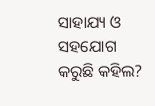ସାହାଯ୍ୟ ଓ ସହଯୋଗ କରୁଛି କହିଲ?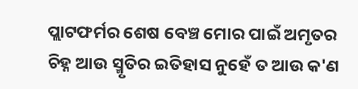ପ୍ଲାଟଫର୍ମର ଶେଷ ବେଞ୍ଚ ମୋର ପାଇଁ ଅମୃତର ଚିହ୍ନ ଆଉ ସ୍ମୃତିର ଇତିହାସ ନୁହେଁ ତ ଆଉ କ'ଣ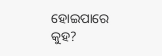ହୋଇପାରେ କୁହ?